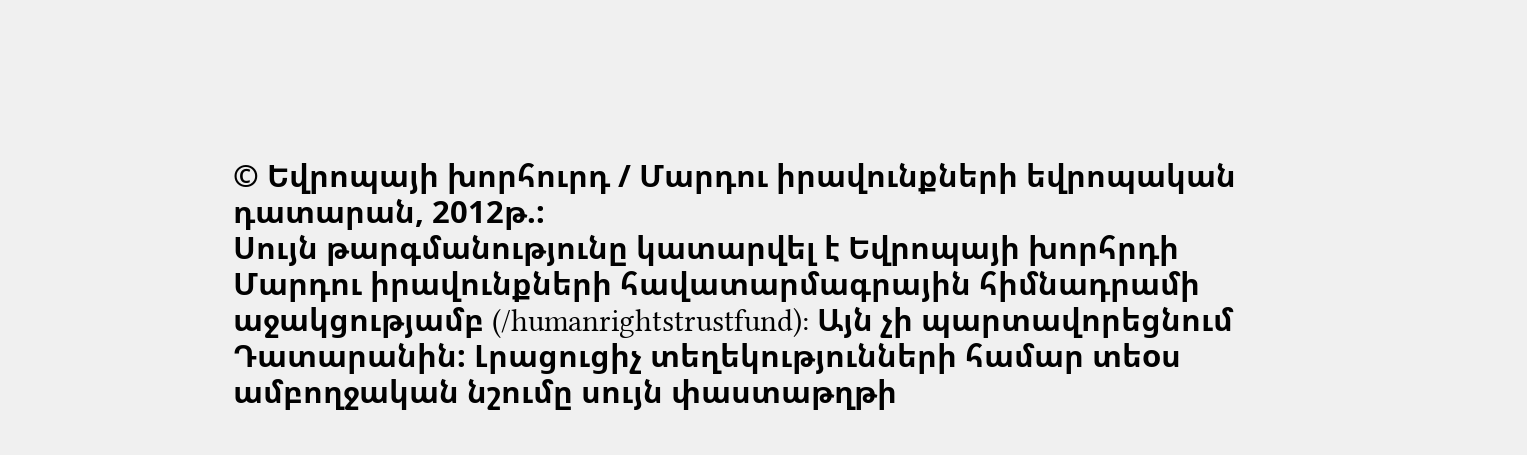© Եվրոպայի խորհուրդ / Մարդու իրավունքների եվրոպական դատարան, 2012թ.:
Սույն թարգմանությունը կատարվել է Եվրոպայի խորհրդի Մարդու իրավունքների հավատարմագրային հիմնադրամի աջակցությամբ (/humanrightstrustfund): Այն չի պարտավորեցնում Դատարանին: Լրացուցիչ տեղեկությունների համար տեoս ամբողջական նշումը սույն փաստաթղթի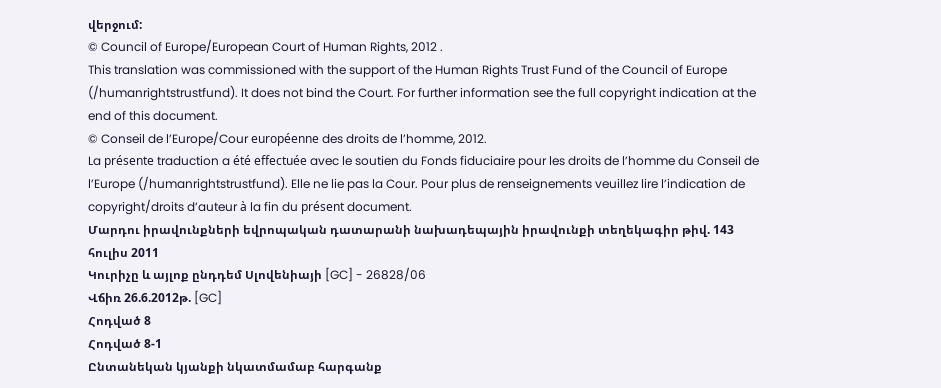վերջում:
© Council of Europe/European Court of Human Rights, 2012 .
This translation was commissioned with the support of the Human Rights Trust Fund of the Council of Europe (/humanrightstrustfund). It does not bind the Court. For further information see the full copyright indication at the end of this document.
© Conseil de l’Europe/Cour européenne des droits de l’homme, 2012.
La présente traduction a été effectuée avec le soutien du Fonds fiduciaire pour les droits de l’homme du Conseil de l’Europe (/humanrightstrustfund). Elle ne lie pas la Cour. Pour plus de renseignements veuillez lire l’indication de copyright/droits d’auteur à la fin du présent document.
Մարդու իրավունքների եվրոպական դատարանի նախադեպային իրավունքի տեղեկագիր թիվ. 143
հուլիս 2011
Կուրիչը և այլոք ընդդեմ Սլովենիայի [GC] - 26828/06
Վճիռ 26.6.2012թ. [GC]
Հոդված 8
Հոդված 8-1
Ընտանեկան կյանքի նկատմամաբ հարգանք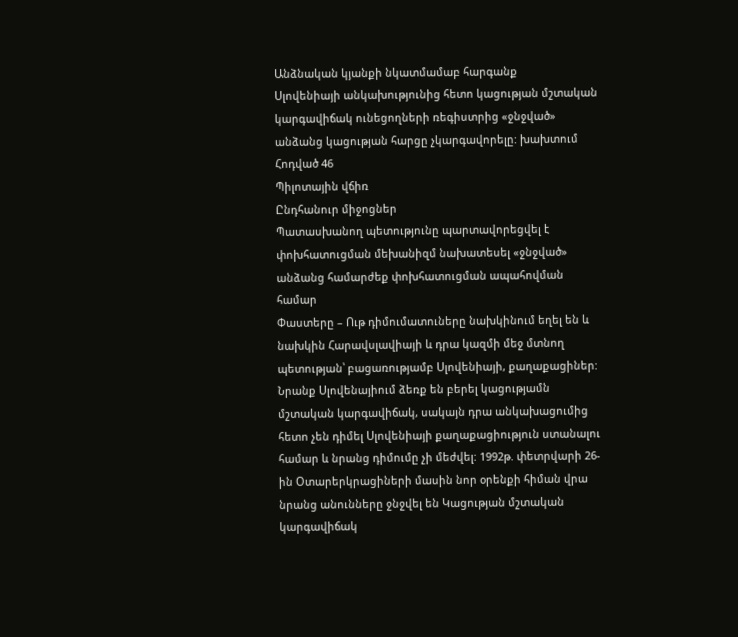Անձնական կյանքի նկատմամաբ հարգանք
Սլովենիայի անկախությունից հետո կացության մշտական կարգավիճակ ունեցողների ռեգիստրից «ջնջված» անձանց կացության հարցը չկարգավորելը: խախտում
Հոդված 46
Պիլոտային վճիռ
Ընդհանուր միջոցներ
Պատասխանող պետությունը պարտավորեցվել է փոխհատուցման մեխանիզմ նախատեսել «ջնջված» անձանց համարժեք փոխհատուցման ապահովման համար
Փաստերը – Ութ դիմումատուները նախկինում եղել են և նախկին Հարավսլավիայի և դրա կազմի մեջ մտնող պետության՝ բացառությամբ Սլովենիայի, քաղաքացիներ: Նրանք Սլովենայիում ձեռք են բերել կացությամն մշտական կարգավիճակ, սակայն դրա անկախացումից հետո չեն դիմել Սլովենիայի քաղաքացիություն ստանալու համար և նրանց դիմումը չի մեժվել: 1992թ. փետրվարի 26-ին Օտարերկրացիների մասին նոր օրենքի հիման վրա նրանց անունները ջնջվել են Կացության մշտական կարգավիճակ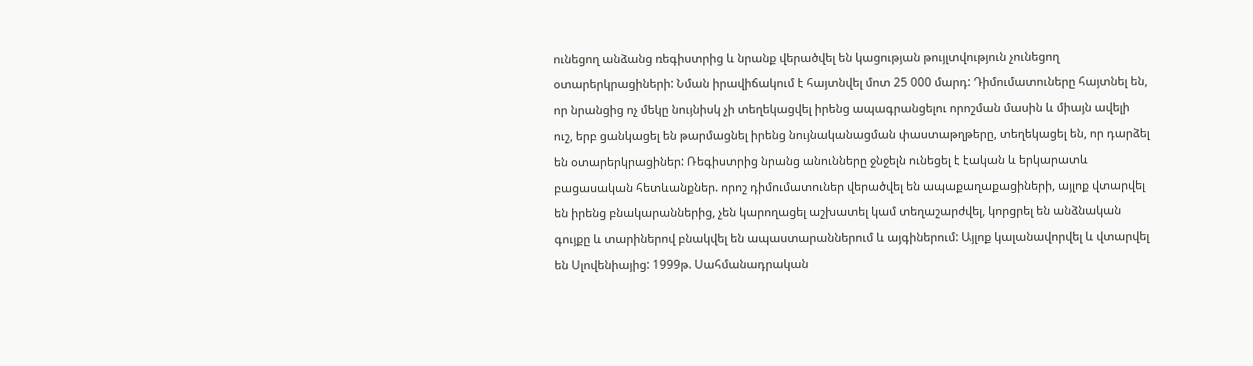ունեցող անձանց ռեգիստրից և նրանք վերածվել են կացության թույլտվություն չունեցող օտարերկրացիների: Նման իրավիճակում է հայտնվել մոտ 25 000 մարդ: Դիմումատուները հայտնել են, որ նրանցից ոչ մեկը նույնիսկ չի տեղեկացվել իրենց ապագրանցելու որոշման մասին և միայն ավելի ուշ, երբ ցանկացել են թարմացնել իրենց նույնականացման փաստաթղթերը, տեղեկացել են, որ դարձել են օտարերկրացիներ: Ռեգիստրից նրանց անունները ջնջելն ունեցել է էական և երկարատև բացասական հետևանքներ. որոշ դիմումատուներ վերածվել են ապաքաղաքացիների, այլոք վտարվել են իրենց բնակարաններից, չեն կարողացել աշխատել կամ տեղաշարժվել, կորցրել են անձնական գույքը և տարիներով բնակվել են ապաստարաններում և այգիներում: Այլոք կալանավորվել և վտարվել են Սլովենիայից: 1999թ. Սահմանադրական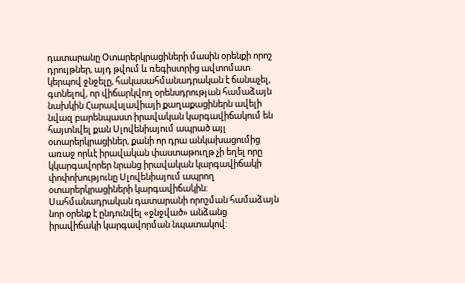դատարանը Օտարերկրացիների մասին օրենքի որոշ դրույթներ, այդ թվում և ռեգիստրից ավտոմատ կերպով ջնջելը, հակասահմանադրական է ճանաչել, գտնելով, որ վիճարկվող օրենսդրության համաձայն նախկին Հարավսլավիայի քաղաքացիներն ավելի նվազ բարենպաստ իրավական կարգավիճակում են հայտնվել քան Սլովենիայում ապրած այլ օտարերկրացիներ, քանի որ դրա անկախացումից առաջ որևէ իրավական փաստաթուղթ չի եղել որը կկարգավորեր նրանց իրավական կարգավիճակի փոփոխությունը Սլովենիայում ապրող օտարերկրացիների կարգավիճակին: Սահմանադրական դատարանի որոշման համաձայն նոր օրենք է ընդունվել «ջնջված» անձանց իրավիճակի կարգավորման նպատակով: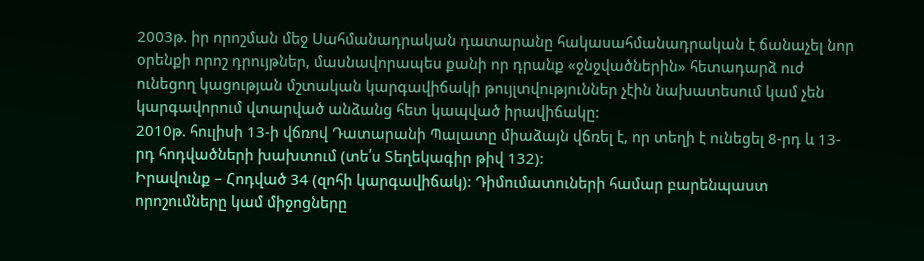2003թ. իր որոշման մեջ Սահմանադրական դատարանը հակասահմանադրական է ճանաչել նոր օրենքի որոշ դրույթներ, մասնավորապես քանի որ դրանք «ջնջվածներին» հետադարձ ուժ ունեցող կացության մշտական կարգավիճակի թույլտվություններ չէին նախատեսում կամ չեն կարգավորում վտարված անձանց հետ կապված իրավիճակը:
2010թ. հուլիսի 13-ի վճռով Դատարանի Պալատը միաձայն վճռել է, որ տեղի է ունեցել 8-րդ և 13-րդ հոդվածների խախտում (տե՛ս Տեղեկագիր թիվ 132):
Իրավունք – Հոդված 34 (զոհի կարգավիճակ): Դիմումատուների համար բարենպաստ որոշումները կամ միջոցները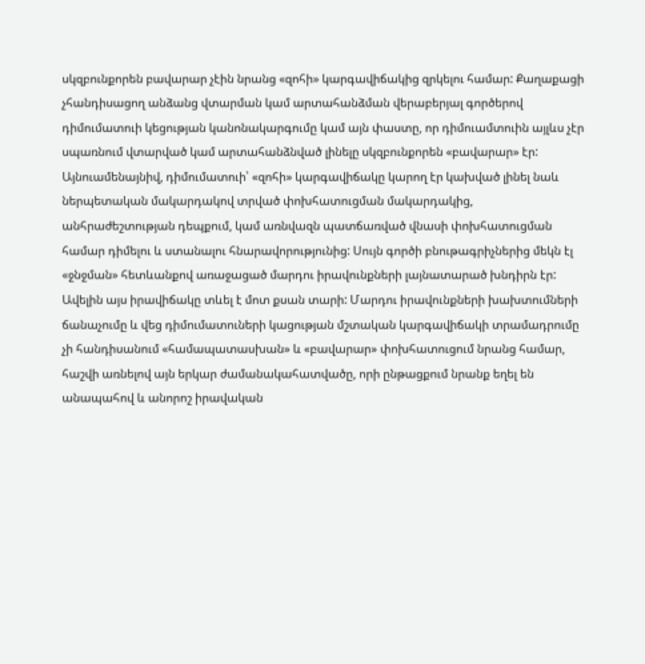սկզբունքորեն բավարար չէին նրանց «զոհի» կարգավիճակից զրկելու համար: Քաղաքացի չհանդիսացող անձանց վտարման կամ արտահանձման վերաբերյալ գործերով դիմումատուի կեցության կանոնակարգումը կամ այն փաստը, որ դիմուամտուին այլևս չէր սպառնում վտարված կամ արտահանձնված լինելը սկզբունքորեն «բավարար» էր: Այնուամենայնիվ, դիմումատուի՝ «զոհի» կարգավիճակը կարող էր կախված լինել նաև ներպետական մակարդակով տրված փոխհատուցման մակարդակից, անհրաժեշտության դեպքում, կամ առնվազն պատճառված վնասի փոխհատուցման համար դիմելու և ստանալու հնարավորությունից: Սույն գործի բնութագրիչներից մեկն էլ «ջնջման» հետևանքով առաջացած մարդու իրավունքների լայնատարած խնդիրն էր: Ավելին այս իրավիճակը տևել է մոտ քսան տարի: Մարդու իրավունքների խախտումների ճանաչումը և վեց դիմումատուների կացության մշտական կարգավիճակի տրամադրումը չի հանդիսանում «համապատասխան» և «բավարար» փոխհատուցում նրանց համար, հաշվի առնելով այն երկար ժամանակահատվածը, որի ընթացքում նրանք եղել են անապահով և անորոշ իրավական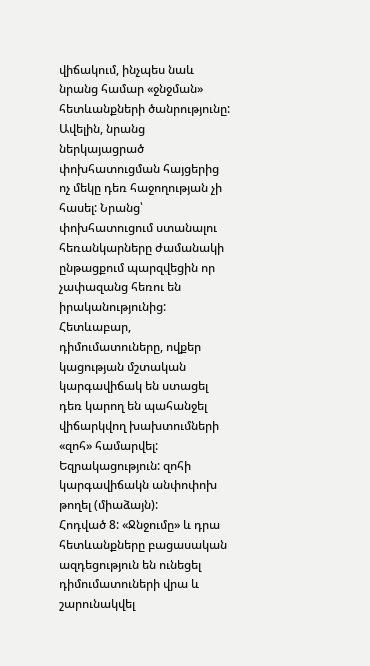վիճակում, ինչպես նաև նրանց համար «ջնջման» հետևանքների ծանրությունը: Ավելին, նրանց ներկայացրած փոխհատուցման հայցերից ոչ մեկը դեռ հաջողության չի հասել: Նրանց՝ փոխհատուցում ստանալու հեռանկարները ժամանակի ընթացքում պարզվեցին որ չափազանց հեռու են իրականությունից: Հետևաբար, դիմումատուները, ովքեր կացության մշտական կարգավիճակ են ստացել դեռ կարող են պահանջել վիճարկվող խախտումների «զոհ» համարվել:
Եզրակացություն: զոհի կարգավիճակն անփոփոխ թողել (միաձայն):
Հոդված 8: «Ջնջումը» և դրա հետևանքները բացասական ազդեցություն են ունեցել դիմումատուների վրա և շարունակվել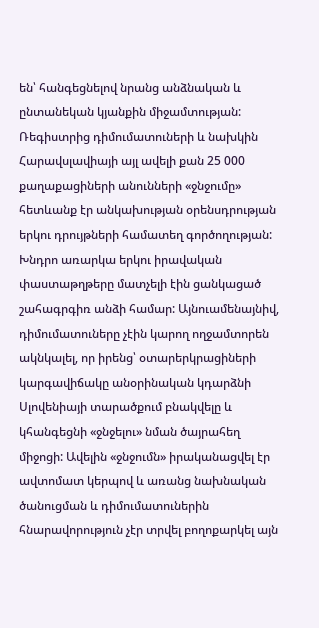են՝ հանգեցնելով նրանց անձնական և ընտանեկան կյանքին միջամտության: Ռեգիստրից դիմումատուների և նախկին Հարավսլավիայի այլ ավելի քան 25 000 քաղաքացիների անունների «ջնջումը» հետևանք էր անկախության օրենսդրության երկու դրույթների համատեղ գործողության: Խնդրո առարկա երկու իրավական փաստաթղթերը մատչելի էին ցանկացած շահագրգիռ անձի համար: Այնուամենայնիվ, դիմումատուները չէին կարող ողջամտորեն ակնկալել, որ իրենց՝ օտարերկրացիների կարգավիճակը անօրինական կդարձնի Սլովենիայի տարածքում բնակվելը և կհանգեցնի «ջնջելու» նման ծայրահեղ միջոցի: Ավելին «ջնջումն» իրականացվել էր ավտոմատ կերպով և առանց նախնական ծանուցման և դիմումատուներին հնարավորություն չէր տրվել բողոքարկել այն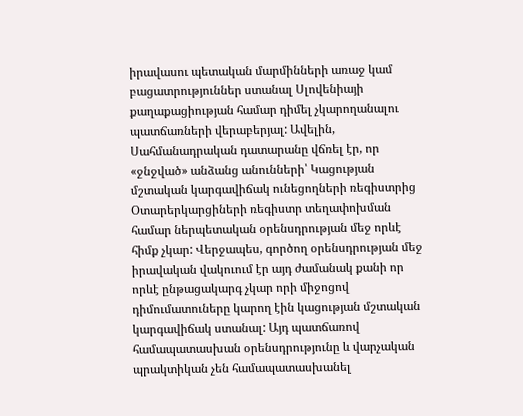իրավասու պետական մարմինների առաջ կամ բացատրություններ ստանալ Սլովենիայի քաղաքացիության համար դիմել չկարողանալու պատճառների վերաբերյալ: Ավելին, Սահմանադրական դատարանը վճռել էր, որ «ջնջված» անձանց անունների՝ Կացության մշտական կարգավիճակ ունեցողների ռեգիստրից Օտարերկարցիների ռեգիստր տեղափոխման համար ներպետական օրենսդրության մեջ որևէ հիմք չկար: Վերջապես, գործող օրենսդրության մեջ իրավական վակուում էր այդ ժամանակ քանի որ որևէ ընթացակարգ չկար որի միջոցով դիմումատուները կարող էին կացության մշտական կարգավիճակ ստանալ: Այդ պատճառով համապատասխան օրենսդրությունը և վարչական պրակտիկան չեն համապատասխանել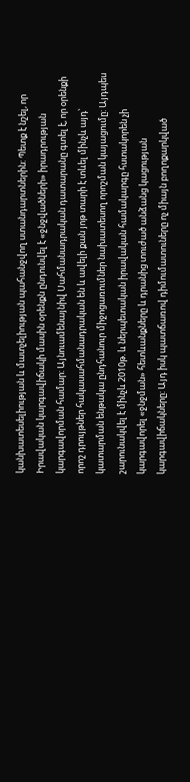կանխատեսելիության և մատչելիության պահանջվող ստանդարտներին: Պետք է նշել, որ Իրավական կարգավիճակի մասին օրենքն ընդունվել է «ջնջվածների» իրադրության կարգավորման համար: Այնուամենայնիվ Սահմանադրական դատարանը գտել է, որ օրենքի որոշ դրույթներ հակասահմանադրական են և ավելի քան յոթ տարի է տևել մինչև այդ՝ կատարման ենթակա ընդհանուր միջոցառումներ նախատեսող որոշման կայացումը: Այդպես շարունակվել է մինչև 2010թ. և ներպետական իրավական համակարգը հստակորեն չի կարգավորել «ջնջման» հետևանքները և դրանից տուժած անձանց կացության կարգավիճակները: Այդ իսկ պատճառով դիմումատուները ոչ միայն բողոքարկված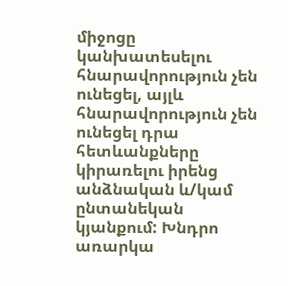միջոցը կանխատեսելու հնարավորություն չեն ունեցել, այլև հնարավորություն չեն ունեցել դրա հետևանքները կիրառելու իրենց անձնական և/կամ ընտանեկան կյանքում: Խնդրո առարկա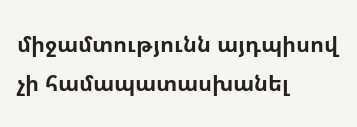միջամտությունն այդպիսով չի համապատասխանել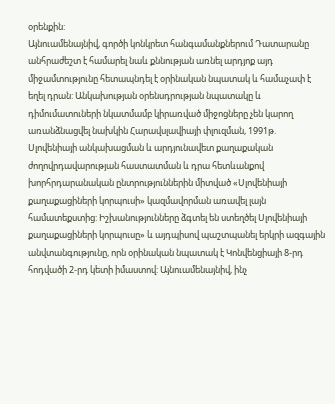օրենքին:
Այնուամենայնիվ, գործի կոնկրետ հանգամանքներում Դատարանը անհրաժեշտ է համարել նաև քննության առնել արդյոք այդ միջամտությունը հետապնդել է օրինական նպատակ և համաչափ է եղել դրան: Անկախության օրենսդրության նպատակը և դիմումատուների նկատմամբ կիրառված միջոցները չեն կարող առանձնացվել նախկին Հարավսլավիայի փլուզման, 1991թ. Սլովենիայի անկախացման և արդյունավետ քաղաքական ժողովրդավարության հաստատման և դրա հետևանքով խորհրդարանական ընտրություններին միտված «Սլովենիայի քաղաքացիների կորպուսի» կազմավորման առավել լայն համատեքստից: Իշխանությունները ձգտել են ստեղծել Սլովենիայի քաղաքացիների կորպուսը» և այդպիսով պաշտպանել երկրի ազգային անվտանգությունը, որն օրինական նպատակ է Կոնվենցիայի 8-րդ հոդվածի 2-րդ կետի իմաստով: Այնուամենայնիվ, ինչ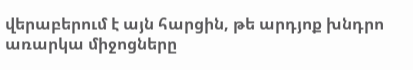վերաբերում է այն հարցին, թե արդյոք խնդրո առարկա միջոցները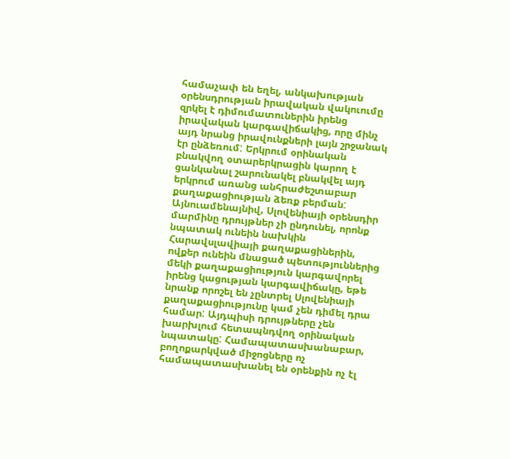համաչափ են եղել, անկախության օրենսդրության իրավական վակուումը զրկել է դիմումատուներին իրենց իրավական կարգավիճակից, որը մինչ այդ նրանց իրավունքների լայն շրջանակ էր ընձեռում: Երկրում օրինական բնակվող օտարերկրացին կարող է ցանկանալ շարունակել բնակվել այդ երկրում առանց անհրաժեշտաբար քաղաքացիության ձեռք բերման: Այնուամենայնիվ, Սլովենիայի օրենսդիր մարմինը դրույթներ չի ընդունել, որոնք նպատակ ունեին նախկին Հարավսլավիայի քաղաքացիներին, ովքեր ունեին մնացած պետություններից մեկի քաղաքացիություն կարգավորել իրենց կացության կարգավիճակը, եթե նրանք որոշել են չընտրել Սլովենիայի քաղաքացիությունը կամ չեն դիմել դրա համար: Այդպիսի դրույթները չեն խարխլում հետապնդվող օրինական նպատակը: Համապատասխանաբար, բողոքարկված միջոցները ոչ համապատասխանել են օրենքին ոչ էլ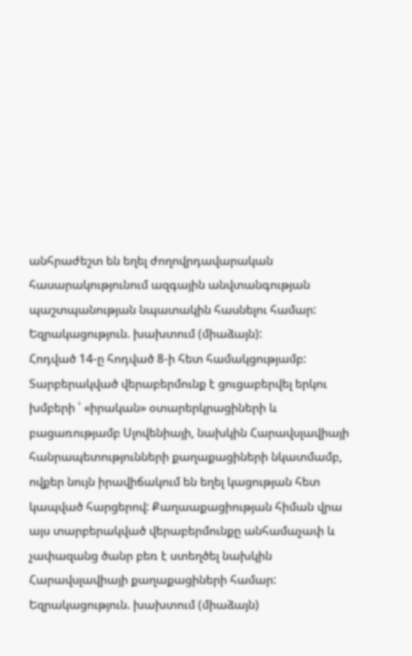անհրաժեշտ են եղել ժողովրդավարական հասարակությունում ազգային անվտանգության պաշտպանության նպատակին հասնելու համար:
Եզրակացություն. խախտում (միաձայն):
Հոդված 14-ը հոդված 8-ի հետ համակցությամբ: Տարբերակված վերաբերմունք է ցուցաբերվել երկու խմբերի ՝ «իրական» օտարերկրացիների և բացառությամբ Սլովենիայի, նախկին Հարավսլավիայի հանրապետությունների քաղաքացիների նկատմամբ, ովքեր նույն իրավիճակում են եղել կացության հետ կապված հարցերով: Քաղաաքացիության հիման վրա այս տարբերակված վերաբերմունքը անհամաչափ և չափազանց ծանր բեռ է ստեղծել նախկին Հարավսլավիայի քաղաքացիների համար:
Եզրակացություն. խախտում (միաձայն)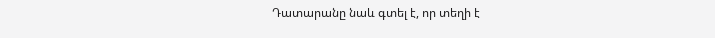Դատարանը նաև գտել է, որ տեղի է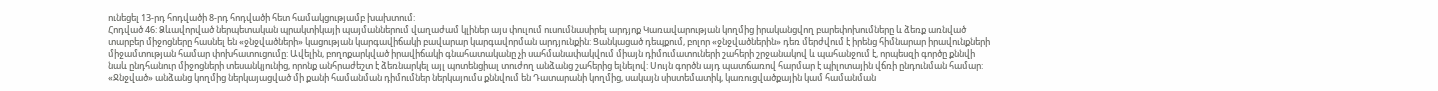ունեցել 13-րդ հոդվածի 8-րդ հոդվածի հետ համակցությամբ խախտում:
Հոդված 46: Ձևավորված ներպետական պրակտիկայի պայմաններում վաղաժամ կլիներ այս փուլում ուսումնասիրել արդյոք Կառավարության կողմից իրականցվող բարեփոխումները և ձեռք առնված տարբեր միջոցները հասնել են «ջնջվածների» կացության կարգավիճակի բավարար կարգավորման արդյունքին: Ցանկացած դեպքում, բոլոր «ջնջվածներին» դեռ մերժվում է իրենց հիմնարար իրավունքների միջամտության համար փոխհատուցումը: Ավելին, բողոքարկված իրավիճակի գնահատականը չի սահմանափակվում միայն դիմումատուների շահերի շրջանակով և պահանջում է, որպեսզի գործը քննվի նաև ընդհանուր միջոցների տեսանկյունից, որոնք անհրաժեշտ է ձեռնարկել այլ պոտենցիալ տուժող անձանց շահերից ելնելով: Սույն գործն այդ պատճառով հարմար է պիլոտային վճռի ընդունման համար: «Ջնջված» անձանց կողմից ներկայացված մի քանի համանման դիմումներ ներկայումս քննվում են Դատարանի կողմից, սակայն սիստեմատիկ, կառուցվածքային կամ համանման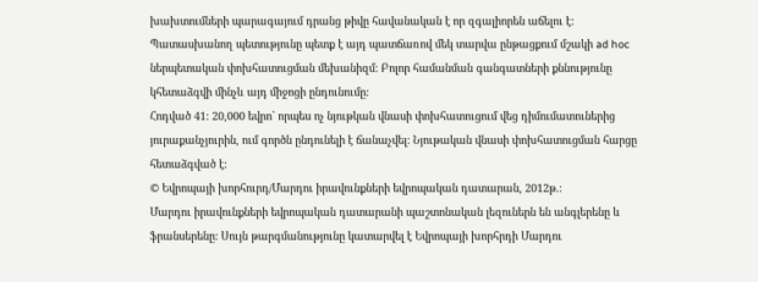խախտումների պարագայում դրանց թիվը հավանական է որ զգալիորեն աճելու է: Պատասխանող պետությունը պետք է այդ պատճառով մեկ տարվա ընթացքում մշակի ad hoc ներպետական փոխհատուցման մեխանիզմ: Բոլոր համանման գանգատների քննությունը կհետաձգվի մինչև այդ միջոցի ընդունումը:
Հոդված 41: 20,000 եվրո` որպես ոչ նյութկան վնասի փոխհատուցում վեց դիմումատուներից յուրաքանչյուրին, ում գործն ընդունելի է ճանաչվել: Նյութական վնասի փոխհատուցման հարցը հետաձգված է:
© Եվրոպայի խորհուրդ/Մարդու իրավունքների եվրոպական դատարան, 2012թ.:
Մարդու իրավունքների եվրոպական դատարանի պաշտոնական լեզուներն են անգլերենը և ֆրանսերենը: Սույն թարգմանությունը կատարվել է Եվրոպայի խորհրդի Մարդու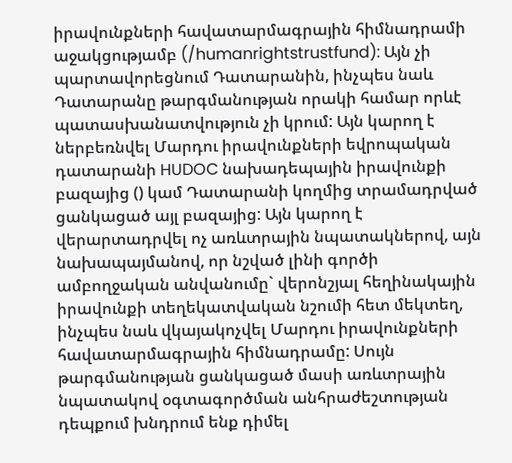իրավունքների հավատարմագրային հիմնադրամի աջակցությամբ (/humanrightstrustfund): Այն չի պարտավորեցնում Դատարանին, ինչպես նաև Դատարանը թարգմանության որակի համար որևէ պատասխանատվություն չի կրում: Այն կարող է ներբեռնվել Մարդու իրավունքների եվրոպական դատարանի HUDOC նախադեպային իրավունքի բազայից () կամ Դատարանի կողմից տրամադրված ցանկացած այլ բազայից: Այն կարող է վերարտադրվել ոչ առևտրային նպատակներով, այն նախապայմանով, որ նշված լինի գործի ամբողջական անվանումը` վերոնշյալ հեղինակային իրավունքի տեղեկատվական նշումի հետ մեկտեղ, ինչպես նաև վկայակոչվել Մարդու իրավունքների հավատարմագրային հիմնադրամը: Սույն թարգմանության ցանկացած մասի առևտրային նպատակով օգտագործման անհրաժեշտության դեպքում խնդրում ենք դիմել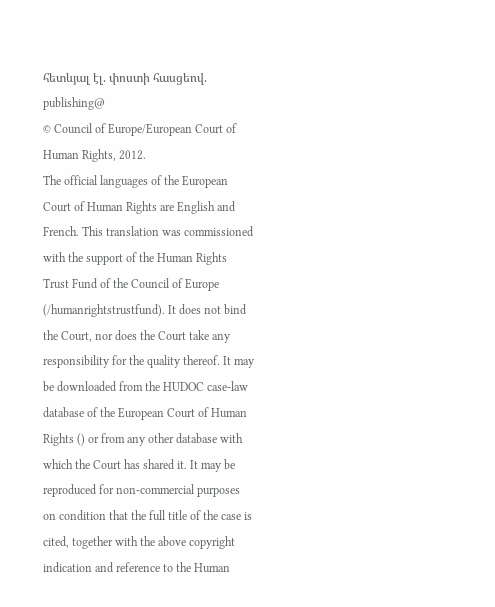հետևյալ էլ. փոստի հասցեով. publishing@
© Council of Europe/European Court of Human Rights, 2012.
The official languages of the European Court of Human Rights are English and French. This translation was commissioned with the support of the Human Rights Trust Fund of the Council of Europe (/humanrightstrustfund). It does not bind the Court, nor does the Court take any responsibility for the quality thereof. It may be downloaded from the HUDOC case-law database of the European Court of Human Rights () or from any other database with which the Court has shared it. It may be reproduced for non-commercial purposes on condition that the full title of the case is cited, together with the above copyright indication and reference to the Human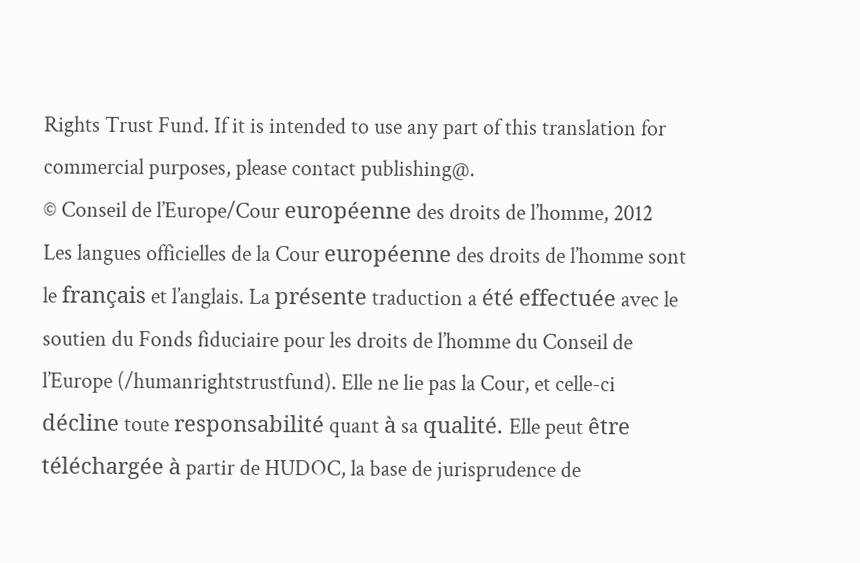Rights Trust Fund. If it is intended to use any part of this translation for commercial purposes, please contact publishing@.
© Conseil de l’Europe/Cour européenne des droits de l’homme, 2012
Les langues officielles de la Cour européenne des droits de l’homme sont le français et l’anglais. La présente traduction a été effectuée avec le soutien du Fonds fiduciaire pour les droits de l’homme du Conseil de l’Europe (/humanrightstrustfund). Elle ne lie pas la Cour, et celle-ci décline toute responsabilité quant à sa qualité. Elle peut être téléchargée à partir de HUDOC, la base de jurisprudence de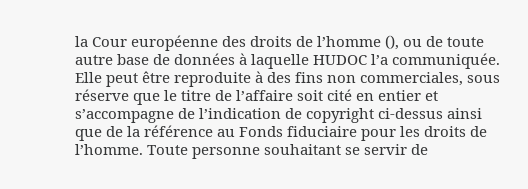la Cour européenne des droits de l’homme (), ou de toute autre base de données à laquelle HUDOC l’a communiquée. Elle peut être reproduite à des fins non commerciales, sous réserve que le titre de l’affaire soit cité en entier et s’accompagne de l’indication de copyright ci-dessus ainsi que de la référence au Fonds fiduciaire pour les droits de l’homme. Toute personne souhaitant se servir de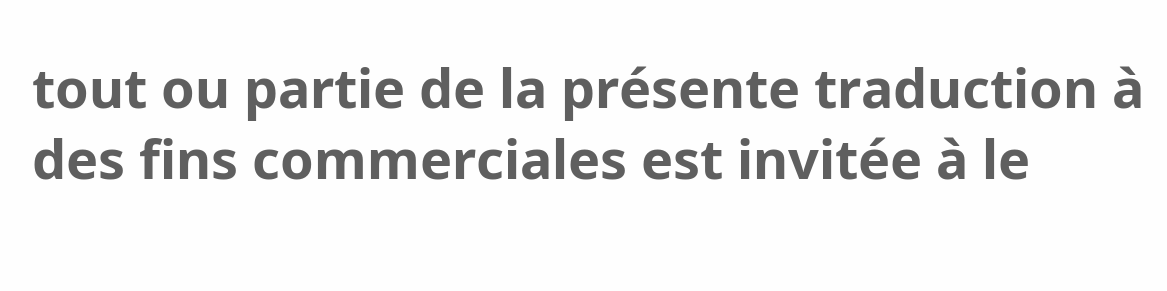tout ou partie de la présente traduction à des fins commerciales est invitée à le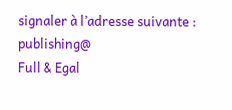signaler à l’adresse suivante : publishing@
Full & Egal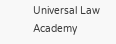Universal Law Academy